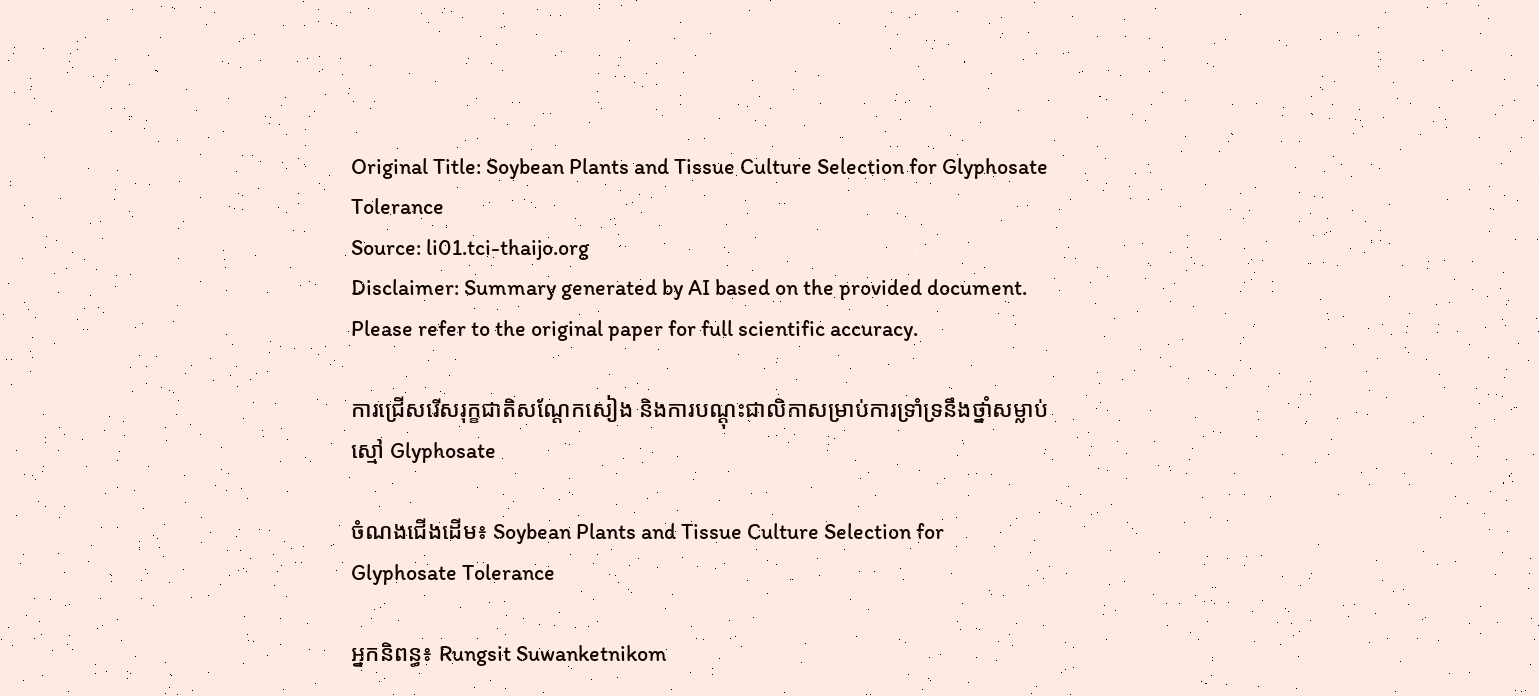Original Title: Soybean Plants and Tissue Culture Selection for Glyphosate Tolerance
Source: li01.tci-thaijo.org
Disclaimer: Summary generated by AI based on the provided document. Please refer to the original paper for full scientific accuracy.

ការជ្រើសរើសរុក្ខជាតិសណ្តែកសៀង និងការបណ្តុះជាលិកាសម្រាប់ការទ្រាំទ្រនឹងថ្នាំសម្លាប់ស្មៅ Glyphosate

ចំណងជើងដើម៖ Soybean Plants and Tissue Culture Selection for Glyphosate Tolerance

អ្នកនិពន្ធ៖ Rungsit Suwanketnikom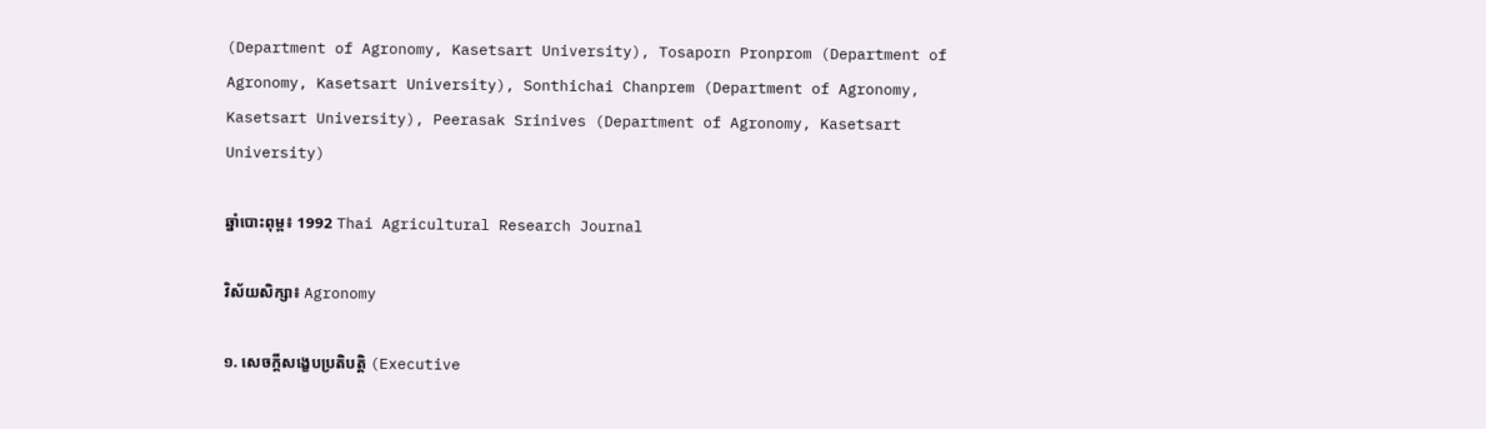(Department of Agronomy, Kasetsart University), Tosaporn Pronprom (Department of Agronomy, Kasetsart University), Sonthichai Chanprem (Department of Agronomy, Kasetsart University), Peerasak Srinives (Department of Agronomy, Kasetsart University)

ឆ្នាំបោះពុម្ព៖ 1992 Thai Agricultural Research Journal

វិស័យសិក្សា៖ Agronomy

១. សេចក្តីសង្ខេបប្រតិបត្តិ (Executive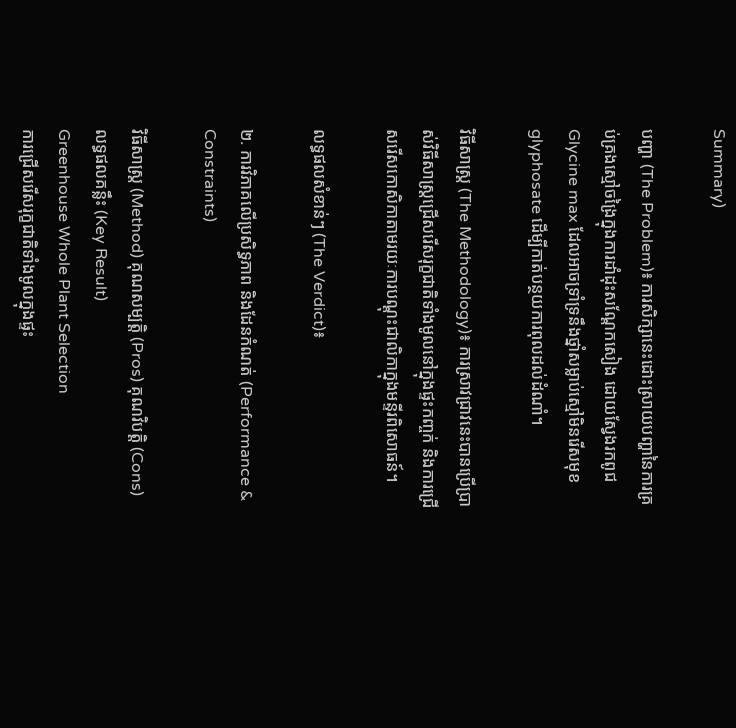Summary)

បញ្ហា (The Problem)៖ ការសិក្សានេះដោះស្រាយបញ្ហានៃការគ្រប់គ្រងស្មៅចង្រៃក្នុងការដាំដុះសណ្តែកសៀង ដោយស្វែងរកពូជ Glycine max ដែលអាចទ្រាំទ្រនឹងថ្នាំសម្លាប់ស្មៅមិនរើសមុខ glyphosate ដើម្បីកាត់បន្ថយការពុលដល់ដំណាំ។

វិធីសាស្ត្រ (The Methodology)៖ ការស្រាវជ្រាវនេះបានប្រើប្រាស់វិធីសាស្ត្រជ្រើសរើសរុក្ខជាតិទាំងមូលនៅក្នុងផ្ទះកញ្ចក់ និងការជ្រើសរើសកោសិកាតាមរយៈការបណ្តុះជាលិកាក្នុងមន្ទីរពិសោធន៍។

លទ្ធផលសំខាន់ៗ (The Verdict)៖

២. ការវិភាគលើប្រសិទ្ធភាព និងដែនកំណត់ (Performance & Constraints)

វិធីសាស្ត្រ (Method) គុណសម្បត្តិ (Pros) គុណវិបត្តិ (Cons) លទ្ធផលគន្លឹះ (Key Result)
Greenhouse Whole Plant Selection
ការជ្រើសរើសរុក្ខជាតិទាំងមូលក្នុងផ្ទះ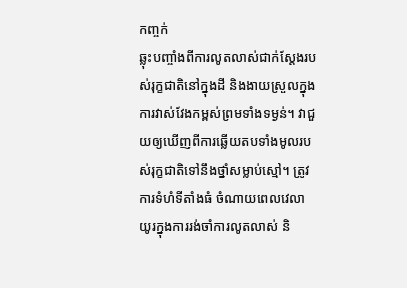កញ្ចក់
ឆ្លុះបញ្ចាំងពីការលូតលាស់ជាក់ស្តែងរបស់រុក្ខជាតិនៅក្នុងដី និងងាយស្រួលក្នុងការវាស់វែងកម្ពស់ព្រមទាំងទម្ងន់។ វាជួយឲ្យឃើញពីការឆ្លើយតបទាំងមូលរបស់រុក្ខជាតិទៅនឹងថ្នាំសម្លាប់ស្មៅ។ ត្រូវការទំហំទីតាំងធំ ចំណាយពេលវេលាយូរក្នុងការរង់ចាំការលូតលាស់ និ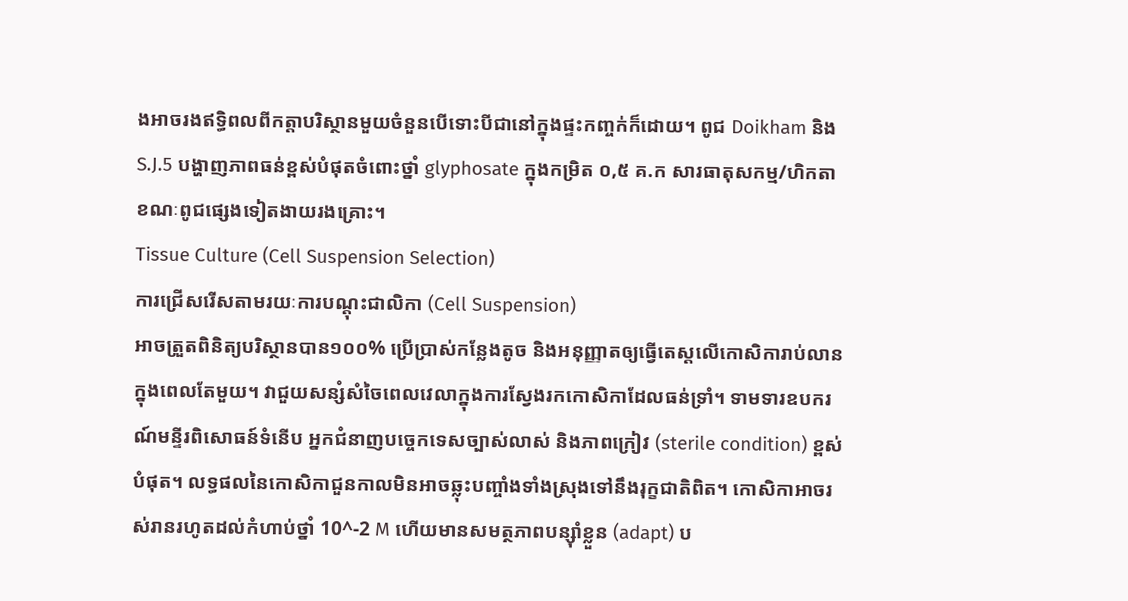ងអាចរងឥទ្ធិពលពីកត្តាបរិស្ថានមួយចំនួនបើទោះបីជានៅក្នុងផ្ទះកញ្ចក់ក៏ដោយ។ ពូជ Doikham និង S.J.5 បង្ហាញភាពធន់ខ្ពស់បំផុតចំពោះថ្នាំ glyphosate ក្នុងកម្រិត ០,៥ គ.ក សារធាតុសកម្ម/ហិកតា ខណៈពូជផ្សេងទៀតងាយរងគ្រោះ។
Tissue Culture (Cell Suspension Selection)
ការជ្រើសរើសតាមរយៈការបណ្តុះជាលិកា (Cell Suspension)
អាចត្រួតពិនិត្យបរិស្ថានបាន១០០% ប្រើប្រាស់កន្លែងតូច និងអនុញ្ញាតឲ្យធ្វើតេស្តលើកោសិការាប់លានក្នុងពេលតែមួយ។ វាជួយសន្សំសំចៃពេលវេលាក្នុងការស្វែងរកកោសិកាដែលធន់ទ្រាំ។ ទាមទារឧបករណ៍មន្ទីរពិសោធន៍ទំនើប អ្នកជំនាញបច្ចេកទេសច្បាស់លាស់ និងភាពក្រៀវ (sterile condition) ខ្ពស់បំផុត។ លទ្ធផលនៃកោសិកាជួនកាលមិនអាចឆ្លុះបញ្ចាំងទាំងស្រុងទៅនឹងរុក្ខជាតិពិត។ កោសិកាអាចរស់រានរហូតដល់កំហាប់ថ្នាំ 10^-2 M ហើយមានសមត្ថភាពបន្ស៊ាំខ្លួន (adapt) ប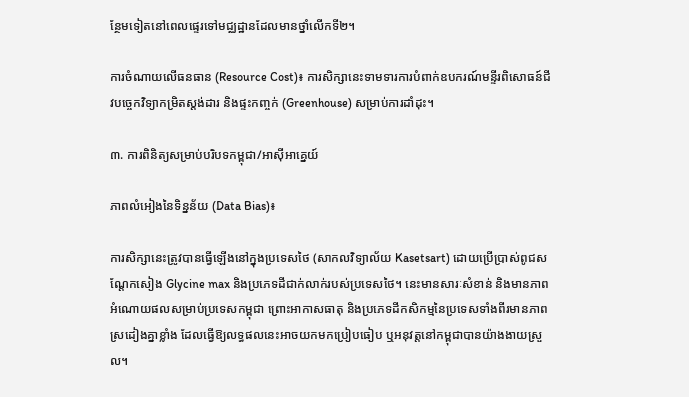ន្ថែមទៀតនៅពេលផ្ទេរទៅមជ្ឈដ្ឋានដែលមានថ្នាំលើកទី២។

ការចំណាយលើធនធាន (Resource Cost)៖ ការសិក្សានេះទាមទារការបំពាក់ឧបករណ៍មន្ទីរពិសោធន៍ជីវបច្ចេកវិទ្យាកម្រិតស្តង់ដារ និងផ្ទះកញ្ចក់ (Greenhouse) សម្រាប់ការដាំដុះ។

៣. ការពិនិត្យសម្រាប់បរិបទកម្ពុជា/អាស៊ីអាគ្នេយ៍

ភាពលំអៀងនៃទិន្នន័យ (Data Bias)៖

ការសិក្សានេះត្រូវបានធ្វើឡើងនៅក្នុងប្រទេសថៃ (សាកលវិទ្យាល័យ Kasetsart) ដោយប្រើប្រាស់ពូជសណ្តែកសៀង Glycine max និងប្រភេទដីជាក់លាក់របស់ប្រទេសថៃ។ នេះមានសារៈសំខាន់ និងមានភាពអំណោយផលសម្រាប់ប្រទេសកម្ពុជា ព្រោះអាកាសធាតុ និងប្រភេទដីកសិកម្មនៃប្រទេសទាំងពីរមានភាពស្រដៀងគ្នាខ្លាំង ដែលធ្វើឱ្យលទ្ធផលនេះអាចយកមកប្រៀបធៀប ឬអនុវត្តនៅកម្ពុជាបានយ៉ាងងាយស្រួល។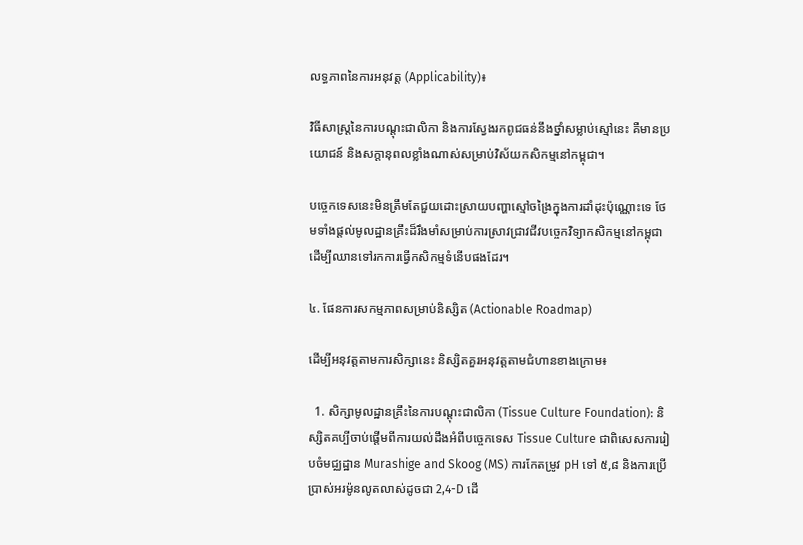លទ្ធភាពនៃការអនុវត្ត (Applicability)៖

វិធីសាស្ត្រនៃការបណ្តុះជាលិកា និងការស្វែងរកពូជធន់នឹងថ្នាំសម្លាប់ស្មៅនេះ គឺមានប្រយោជន៍ និងសក្តានុពលខ្លាំងណាស់សម្រាប់វិស័យកសិកម្មនៅកម្ពុជា។

បច្ចេកទេសនេះមិនត្រឹមតែជួយដោះស្រាយបញ្ហាស្មៅចង្រៃក្នុងការដាំដុះប៉ុណ្ណោះទេ ថែមទាំងផ្តល់មូលដ្ឋានគ្រឹះដ៏រឹងមាំសម្រាប់ការស្រាវជ្រាវជីវបច្ចេកវិទ្យាកសិកម្មនៅកម្ពុជា ដើម្បីឈានទៅរកការធ្វើកសិកម្មទំនើបផងដែរ។

៤. ផែនការសកម្មភាពសម្រាប់និស្សិត (Actionable Roadmap)

ដើម្បីអនុវត្តតាមការសិក្សានេះ និស្សិតគួរអនុវត្តតាមជំហានខាងក្រោម៖

  1. សិក្សាមូលដ្ឋានគ្រឹះនៃការបណ្តុះជាលិកា (Tissue Culture Foundation): និស្សិតគប្បីចាប់ផ្តើមពីការយល់ដឹងអំពីបច្ចេកទេស Tissue Culture ជាពិសេសការរៀបចំមជ្ឈដ្ឋាន Murashige and Skoog (MS) ការកែតម្រូវ pH ទៅ ៥,៨ និងការប្រើប្រាស់អរម៉ូនលូតលាស់ដូចជា 2,4-D ដើ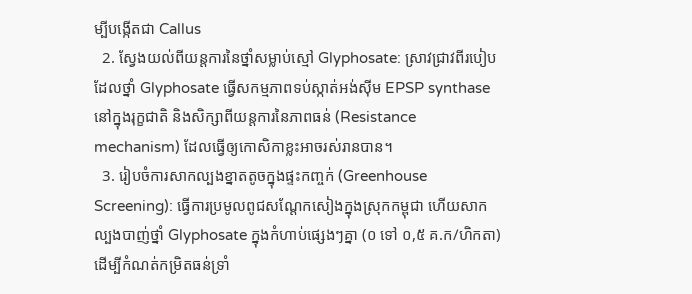ម្បីបង្កើតជា Callus
  2. ស្វែងយល់ពីយន្តការនៃថ្នាំសម្លាប់ស្មៅ Glyphosate: ស្រាវជ្រាវពីរបៀបដែលថ្នាំ Glyphosate ធ្វើសកម្មភាពទប់ស្កាត់អង់ស៊ីម EPSP synthase នៅក្នុងរុក្ខជាតិ និងសិក្សាពីយន្តការនៃភាពធន់ (Resistance mechanism) ដែលធ្វើឲ្យកោសិកាខ្លះអាចរស់រានបាន។
  3. រៀបចំការសាកល្បងខ្នាតតូចក្នុងផ្ទះកញ្ចក់ (Greenhouse Screening): ធ្វើការប្រមូលពូជសណ្តែកសៀងក្នុងស្រុកកម្ពុជា ហើយសាកល្បងបាញ់ថ្នាំ Glyphosate ក្នុងកំហាប់ផ្សេងៗគ្នា (០ ទៅ ០,៥ គ.ក/ហិកតា) ដើម្បីកំណត់កម្រិតធន់ទ្រាំ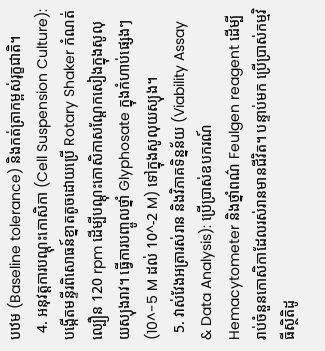បឋម (Baseline tolerance) និងកត់ត្រាកម្ពស់រុក្ខជាតិ។
  4. អនុវត្តការបណ្តុះកោសិកា (Cell Suspension Culture): បង្កើតមន្ទីរពិសោធន៍ខ្នាតតូចដោយប្រើ Rotary Shaker កំណត់ល្បឿន 120 rpm ដើម្បីបណ្តុះកោសិកាសណ្តែកសៀងក្នុងសូលុយស្យុងរាវ។ ធ្វើការបញ្ចូលថ្នាំ Glyphosate ក្នុងកំហាប់ផ្សេងៗ (10^-5 M ដល់ 10^-2 M) ទៅក្នុងសូលុយស្យុង។
  5. វាស់វែងអត្រារស់រាន និងវិភាគទិន្នន័យ (Viability Assay & Data Analysis): ប្រើប្រាស់ឧបករណ៍ Hemacytometer និងថ្នាំពណ៌ Feulgen reagent ដើម្បីរាប់ចំនួនកោសិកាដែលរស់រានមានជីវិត។ បន្ទាប់មក ប្រើប្រាស់កម្មវិធីស្ថិតិដូ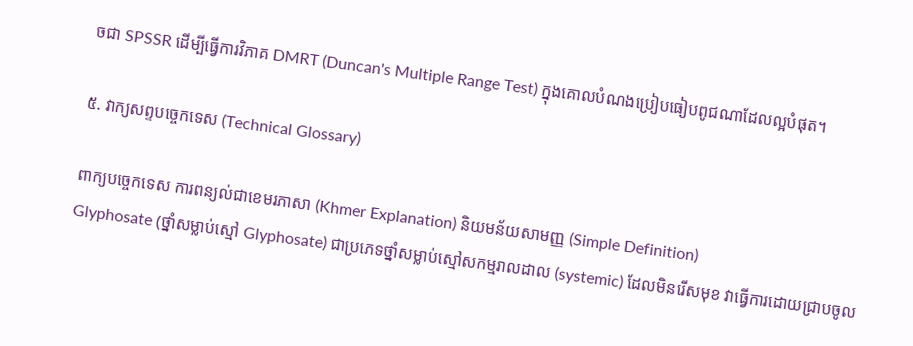ចជា SPSSR ដើម្បីធ្វើការវិភាគ DMRT (Duncan's Multiple Range Test) ក្នុងគោលបំណងប្រៀបធៀបពូជណាដែលល្អបំផុត។

៥. វាក្យសព្ទបច្ចេកទេស (Technical Glossary)

ពាក្យបច្ចេកទេស ការពន្យល់ជាខេមរភាសា (Khmer Explanation) និយមន័យសាមញ្ញ (Simple Definition)
Glyphosate (ថ្នាំសម្លាប់ស្មៅ Glyphosate) ជាប្រភេទថ្នាំសម្លាប់ស្មៅសកម្មរាលដាល (systemic) ដែលមិនរើសមុខ វាធ្វើការដោយជ្រាបចូល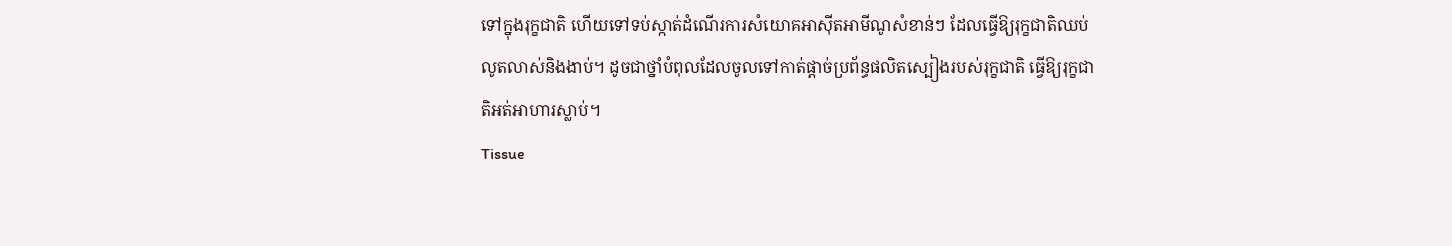ទៅក្នុងរុក្ខជាតិ ហើយទៅទប់ស្កាត់ដំណើរការសំយោគអាស៊ីតអាមីណូសំខាន់ៗ ដែលធ្វើឱ្យរុក្ខជាតិឈប់លូតលាស់និងងាប់។ ដូចជាថ្នាំបំពុលដែលចូលទៅកាត់ផ្តាច់ប្រព័ន្ធផលិតស្បៀងរបស់រុក្ខជាតិ ធ្វើឱ្យរុក្ខជាតិអត់អាហារស្លាប់។
Tissue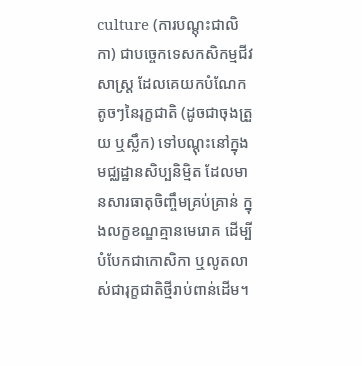culture (ការបណ្តុះជាលិកា) ជាបច្ចេកទេសកសិកម្មជីវសាស្ត្រ ដែលគេយកបំណែកតូចៗនៃរុក្ខជាតិ (ដូចជាចុងត្រួយ ឬស្លឹក) ទៅបណ្តុះនៅក្នុងមជ្ឈដ្ឋានសិប្បនិម្មិត ដែលមានសារធាតុចិញ្ចឹមគ្រប់គ្រាន់ ក្នុងលក្ខខណ្ឌគ្មានមេរោគ ដើម្បីបំបែកជាកោសិកា ឬលូតលាស់ជារុក្ខជាតិថ្មីរាប់ពាន់ដើម។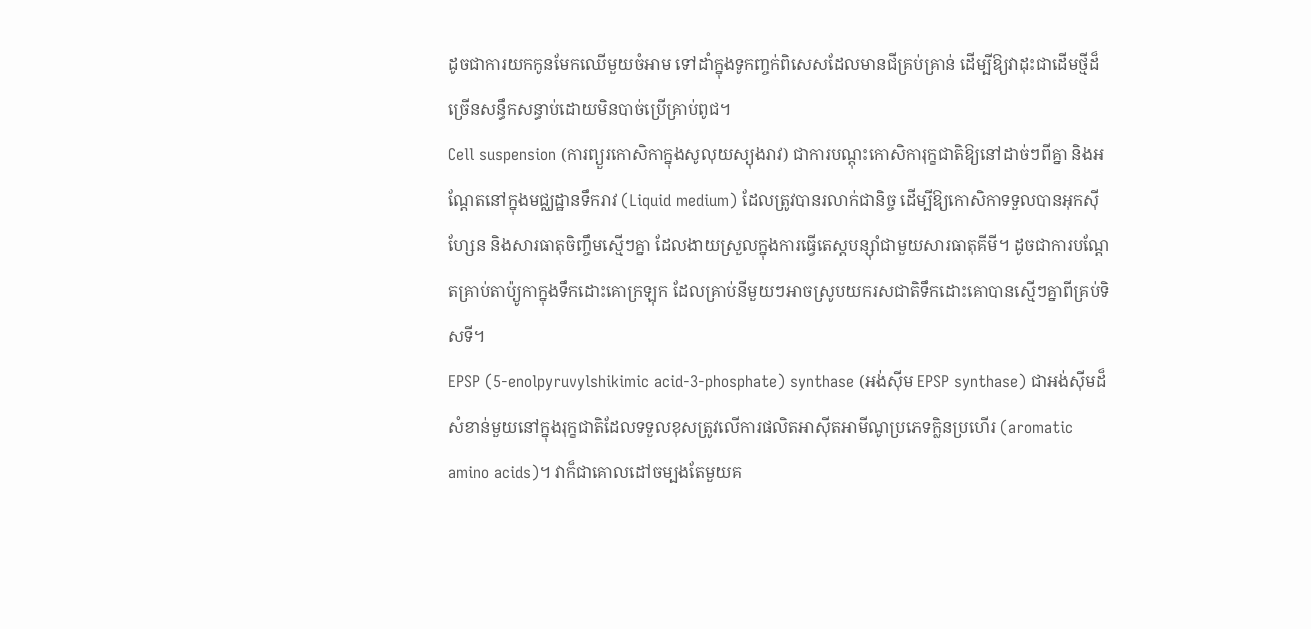ដូចជាការយកកូនមែកឈើមួយចំអាម ទៅដាំក្នុងទូកញ្ចក់ពិសេសដែលមានជីគ្រប់គ្រាន់ ដើម្បីឱ្យវាដុះជាដើមថ្មីដ៏ច្រើនសន្ធឹកសន្ធាប់ដោយមិនបាច់ប្រើគ្រាប់ពូជ។
Cell suspension (ការព្យួរកោសិកាក្នុងសូលុយស្យុងរាវ) ជាការបណ្តុះកោសិការុក្ខជាតិឱ្យនៅដាច់ៗពីគ្នា និងអណ្តែតនៅក្នុងមជ្ឈដ្ឋានទឹករាវ (Liquid medium) ដែលត្រូវបានរលាក់ជានិច្ច ដើម្បីឱ្យកោសិកាទទួលបានអុកស៊ីហ្សែន និងសារធាតុចិញ្ចឹមស្មើៗគ្នា ដែលងាយស្រួលក្នុងការធ្វើតេស្តបន្ស៊ាំជាមួយសារធាតុគីមី។ ដូចជាការបណ្តែតគ្រាប់តាប៉្យូកាក្នុងទឹកដោះគោក្រឡុក ដែលគ្រាប់នីមួយៗអាចស្រូបយករសជាតិទឹកដោះគោបានស្មើៗគ្នាពីគ្រប់ទិសទី។
EPSP (5-enolpyruvylshikimic acid-3-phosphate) synthase (អង់ស៊ីម EPSP synthase) ជាអង់ស៊ីមដ៏សំខាន់មួយនៅក្នុងរុក្ខជាតិដែលទទួលខុសត្រូវលើការផលិតអាស៊ីតអាមីណូប្រភេទក្លិនប្រហើរ (aromatic amino acids)។ វាក៏ជាគោលដៅចម្បងតែមួយគ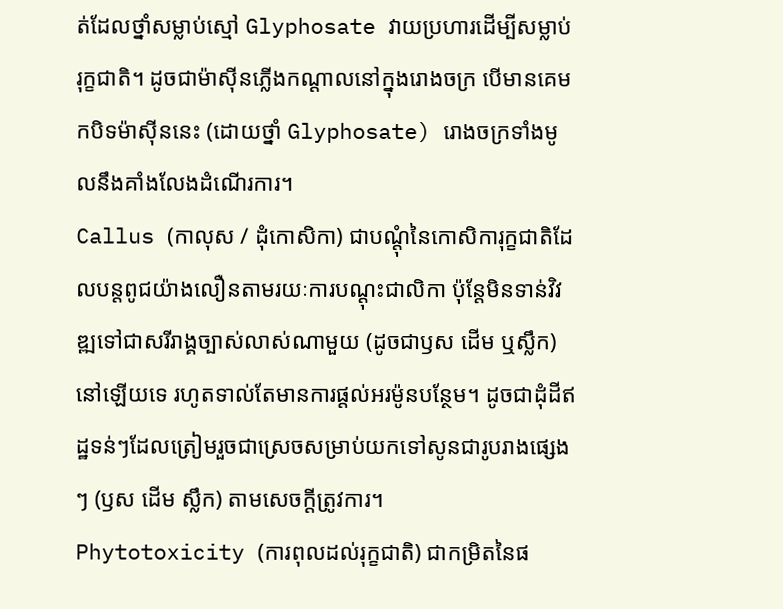ត់ដែលថ្នាំសម្លាប់ស្មៅ Glyphosate វាយប្រហារដើម្បីសម្លាប់រុក្ខជាតិ។ ដូចជាម៉ាស៊ីនភ្លើងកណ្តាលនៅក្នុងរោងចក្រ បើមានគេមកបិទម៉ាស៊ីននេះ (ដោយថ្នាំ Glyphosate) រោងចក្រទាំងមូលនឹងគាំងលែងដំណើរការ។
Callus (កាលុស / ដុំកោសិកា) ជាបណ្តុំនៃកោសិការុក្ខជាតិដែលបន្តពូជយ៉ាងលឿនតាមរយៈការបណ្តុះជាលិកា ប៉ុន្តែមិនទាន់វិវឌ្ឍទៅជាសរីរាង្គច្បាស់លាស់ណាមួយ (ដូចជាឫស ដើម ឬស្លឹក) នៅឡើយទេ រហូតទាល់តែមានការផ្តល់អរម៉ូនបន្ថែម។ ដូចជាដុំដីឥដ្ឋទន់ៗដែលត្រៀមរួចជាស្រេចសម្រាប់យកទៅសូនជារូបរាងផ្សេងៗ (ឫស ដើម ស្លឹក) តាមសេចក្តីត្រូវការ។
Phytotoxicity (ការពុលដល់រុក្ខជាតិ) ជាកម្រិតនៃផ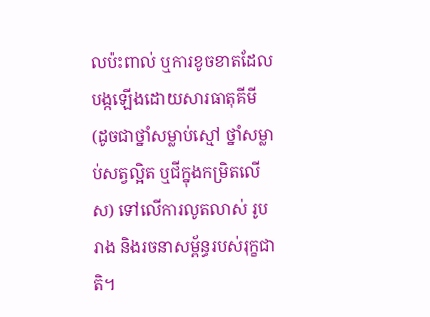លប៉ះពាល់ ឬការខូចខាតដែលបង្កឡើងដោយសារធាតុគីមី (ដូចជាថ្នាំសម្លាប់ស្មៅ ថ្នាំសម្លាប់សត្វល្អិត ឬជីក្នុងកម្រិតលើស) ទៅលើការលូតលាស់ រូបរាង និងរចនាសម្ព័ន្ធរបស់រុក្ខជាតិ។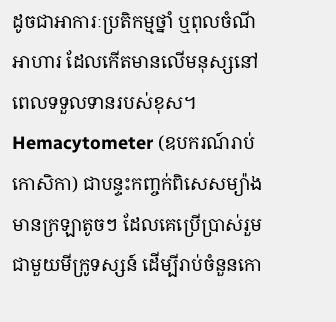ដូចជាអាការៈប្រតិកម្មថ្នាំ ឬពុលចំណីអាហារ ដែលកើតមានលើមនុស្សនៅពេលទទួលទានរបស់ខុស។
Hemacytometer (ឧបករណ៍រាប់កោសិកា) ជាបន្ទះកញ្ចក់ពិសេសម្យ៉ាងមានក្រឡាតូចៗ ដែលគេប្រើប្រាស់រួមជាមួយមីក្រូទស្សន៍ ដើម្បីរាប់ចំនួនកោ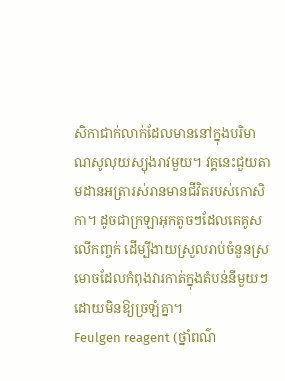សិកាជាក់លាក់ដែលមាននៅក្នុងបរិមាណសូលុយស្យុងរាវមួយ។ វគ្គនេះជួយតាមដានអត្រារស់រានមានជីវិតរបស់កោសិកា។ ដូចជាក្រឡាអុកតូចៗដែលគេគូសលើកញ្ចក់ ដើម្បីងាយស្រួលរាប់ចំនួនស្រមោចដែលកំពុងវារកាត់ក្នុងតំបន់នីមួយៗ ដោយមិនឱ្យច្រឡំគ្នា។
Feulgen reagent (ថ្នាំពណ៌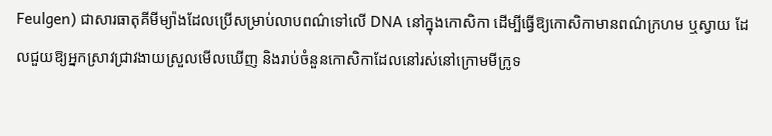Feulgen) ជាសារធាតុគីមីម្យ៉ាងដែលប្រើសម្រាប់លាបពណ៌ទៅលើ DNA នៅក្នុងកោសិកា ដើម្បីធ្វើឱ្យកោសិកាមានពណ៌ក្រហម ឬស្វាយ ដែលជួយឱ្យអ្នកស្រាវជ្រាវងាយស្រួលមើលឃើញ និងរាប់ចំនួនកោសិកាដែលនៅរស់នៅក្រោមមីក្រូទ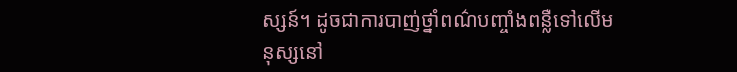ស្សន៍។ ដូចជាការបាញ់ថ្នាំពណ៌បញ្ចាំងពន្លឺទៅលើមនុស្សនៅ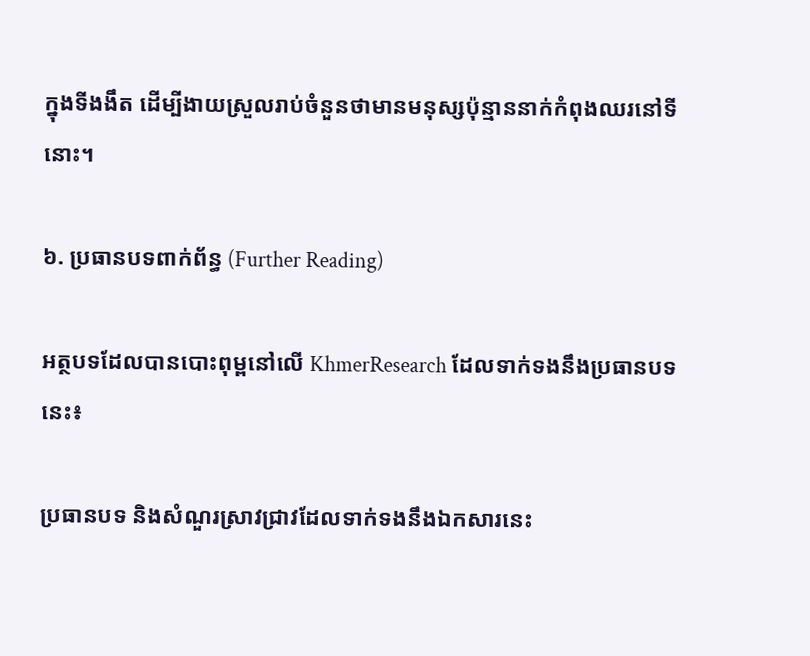ក្នុងទីងងឹត ដើម្បីងាយស្រួលរាប់ចំនួនថាមានមនុស្សប៉ុន្មាននាក់កំពុងឈរនៅទីនោះ។

៦. ប្រធានបទពាក់ព័ន្ធ (Further Reading)

អត្ថបទដែលបានបោះពុម្ពនៅលើ KhmerResearch ដែលទាក់ទងនឹងប្រធានបទនេះ៖

ប្រធានបទ និងសំណួរស្រាវជ្រាវដែលទាក់ទងនឹងឯកសារនេះ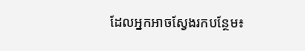ដែលអ្នកអាចស្វែងរកបន្ថែម៖